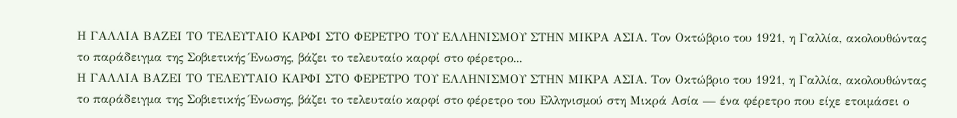Η ΓΑΛΛΙΑ ΒΑΖΕΙ ΤΟ ΤΕΛΕΥΤΑΙΟ ΚΑΡΦΙ ΣΤΟ ΦΕΡΕΤΡΟ ΤΟΥ ΕΛΛΗΝΙΣΜΟΥ ΣΤΗΝ ΜΙΚΡΑ ΑΣΙΑ. Τον Οκτώβριο του 1921, η Γαλλία, ακολουθώντας το παράδειγμα της Σοβιετικής Ένωσης, βάζει το τελευταίο καρφί στο φέρετρο...
Η ΓΑΛΛΙΑ ΒΑΖΕΙ ΤΟ ΤΕΛΕΥΤΑΙΟ ΚΑΡΦΙ ΣΤΟ ΦΕΡΕΤΡΟ ΤΟΥ ΕΛΛΗΝΙΣΜΟΥ ΣΤΗΝ ΜΙΚΡΑ ΑΣΙΑ. Τον Οκτώβριο του 1921, η Γαλλία, ακολουθώντας το παράδειγμα της Σοβιετικής Ένωσης, βάζει το τελευταίο καρφί στο φέρετρο του Ελληνισμού στη Μικρά Ασία — ένα φέρετρο που είχε ετοιμάσει ο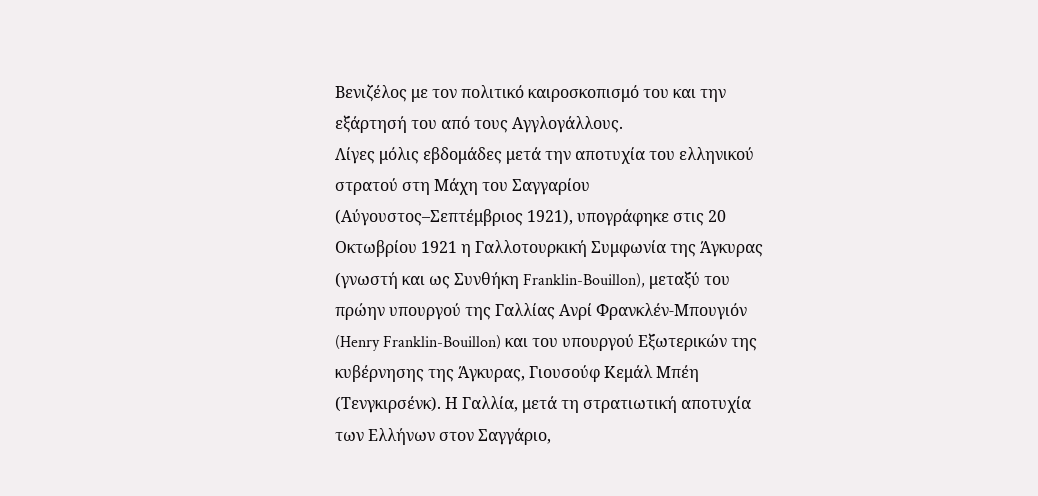Βενιζέλος με τον πολιτικό καιροσκοπισμό του και την εξάρτησή του από τους Αγγλογάλλους.
Λίγες μόλις εβδομάδες μετά την αποτυχία του ελληνικού στρατού στη Μάχη του Σαγγαρίου (Αύγουστος–Σεπτέμβριος 1921), υπογράφηκε στις 20 Οκτωβρίου 1921 η Γαλλοτουρκική Συμφωνία της Άγκυρας (γνωστή και ως Συνθήκη Franklin-Bouillon), μεταξύ του πρώην υπουργού της Γαλλίας Ανρί Φρανκλέν-Μπουγιόν (Henry Franklin-Bouillon) και του υπουργού Εξωτερικών της κυβέρνησης της Άγκυρας, Γιουσούφ Κεμάλ Μπέη (Τενγκιρσένκ). Η Γαλλία, μετά τη στρατιωτική αποτυχία των Ελλήνων στον Σαγγάριο,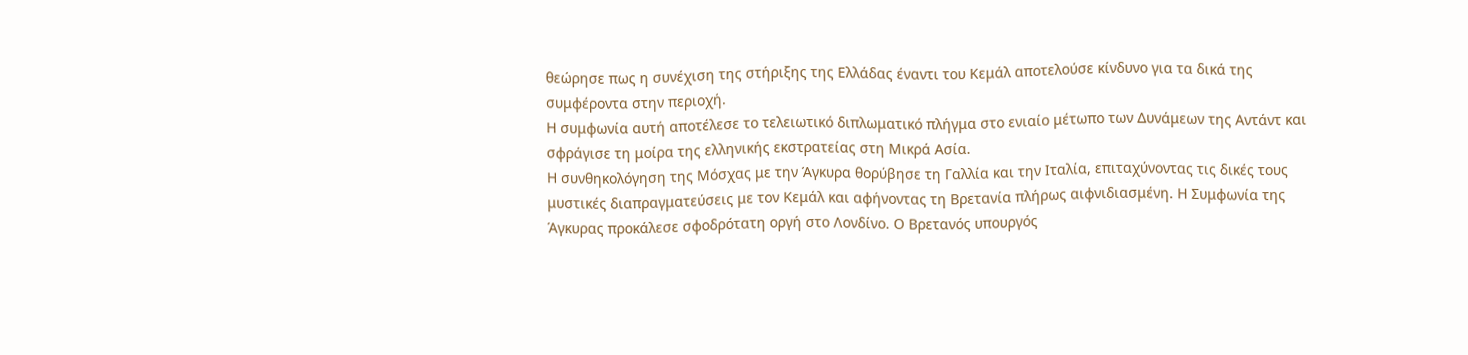θεώρησε πως η συνέχιση της στήριξης της Ελλάδας έναντι του Κεμάλ αποτελούσε κίνδυνο για τα δικά της συμφέροντα στην περιοχή.
Η συμφωνία αυτή αποτέλεσε το τελειωτικό διπλωματικό πλήγμα στο ενιαίο μέτωπο των Δυνάμεων της Αντάντ και σφράγισε τη μοίρα της ελληνικής εκστρατείας στη Μικρά Ασία.
Η συνθηκολόγηση της Μόσχας με την Άγκυρα θορύβησε τη Γαλλία και την Ιταλία, επιταχύνοντας τις δικές τους μυστικές διαπραγματεύσεις με τον Κεμάλ και αφήνοντας τη Βρετανία πλήρως αιφνιδιασμένη. Η Συμφωνία της Άγκυρας προκάλεσε σφοδρότατη οργή στο Λονδίνο. Ο Βρετανός υπουργός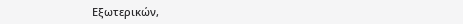Εξωτερικών,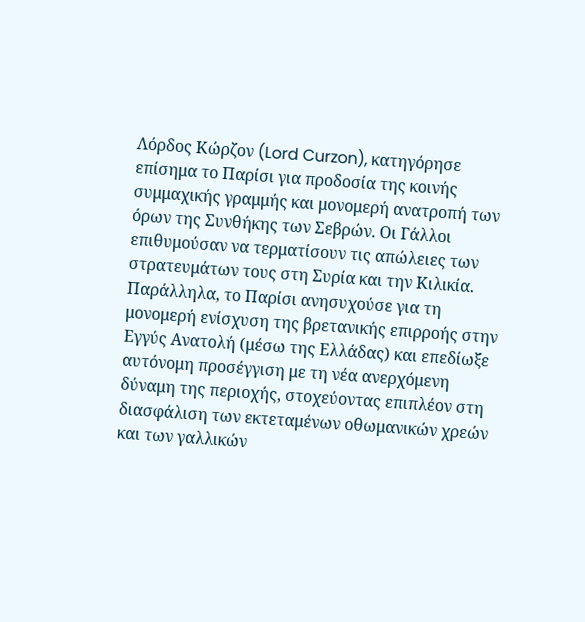Λόρδος Κώρζον (Lord Curzon), κατηγόρησε επίσημα το Παρίσι για προδοσία της κοινής συμμαχικής γραμμής και μονομερή ανατροπή των όρων της Συνθήκης των Σεβρών. Οι Γάλλοι επιθυμούσαν να τερματίσουν τις απώλειες των στρατευμάτων τους στη Συρία και την Κιλικία.
Παράλληλα, το Παρίσι ανησυχούσε για τη μονομερή ενίσχυση της βρετανικής επιρροής στην Εγγύς Ανατολή (μέσω της Ελλάδας) και επεδίωξε αυτόνομη προσέγγιση με τη νέα ανερχόμενη δύναμη της περιοχής, στοχεύοντας επιπλέον στη διασφάλιση των εκτεταμένων οθωμανικών χρεών και των γαλλικών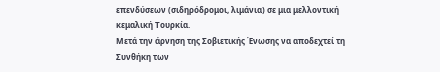επενδύσεων (σιδηρόδρομοι, λιμάνια) σε μια μελλοντική κεμαλική Τουρκία.
Μετά την άρνηση της Σοβιετικής Ένωσης να αποδεχτεί τη Συνθήκη των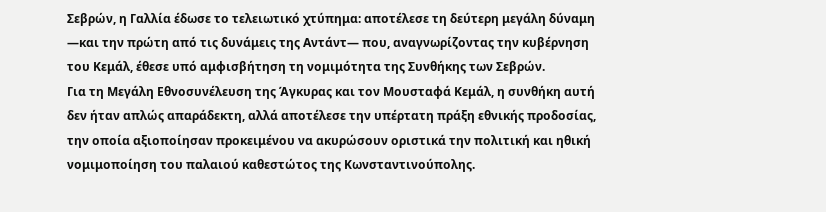Σεβρών, η Γαλλία έδωσε το τελειωτικό χτύπημα: αποτέλεσε τη δεύτερη μεγάλη δύναμη —και την πρώτη από τις δυνάμεις της Αντάντ— που, αναγνωρίζοντας την κυβέρνηση του Κεμάλ, έθεσε υπό αμφισβήτηση τη νομιμότητα της Συνθήκης των Σεβρών.
Για τη Μεγάλη Εθνοσυνέλευση της Άγκυρας και τον Μουσταφά Κεμάλ, η συνθήκη αυτή δεν ήταν απλώς απαράδεκτη, αλλά αποτέλεσε την υπέρτατη πράξη εθνικής προδοσίας, την οποία αξιοποίησαν προκειμένου να ακυρώσουν οριστικά την πολιτική και ηθική νομιμοποίηση του παλαιού καθεστώτος της Κωνσταντινούπολης.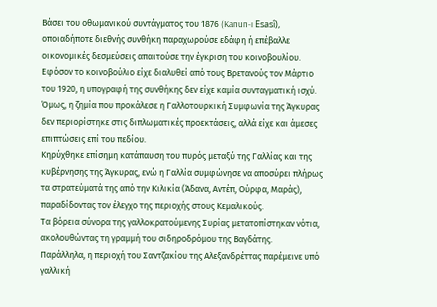Βάσει του οθωμανικού συντάγματος του 1876 (Kanun-ı Esasî), οποιαδήποτε διεθνής συνθήκη παραχωρούσε εδάφη ή επέβαλλε οικονομικές δεσμεύσεις απαιτούσε την έγκριση του κοινοβουλίου.
Εφόσον το κοινοβούλιο είχε διαλυθεί από τους Βρετανούς τον Μάρτιο του 1920, η υπογραφή της συνθήκης δεν είχε καμία συνταγματική ισχύ.
Όμως, η ζημία που προκάλεσε η Γαλλοτουρκική Συμφωνία της Άγκυρας δεν περιορίστηκε στις διπλωματικές προεκτάσεις, αλλά είχε και άμεσες επιπτώσεις επί του πεδίου.
Κηρύχθηκε επίσημη κατάπαυση του πυρός μεταξύ της Γαλλίας και της κυβέρνησης της Άγκυρας, ενώ η Γαλλία συμφώνησε να αποσύρει πλήρως τα στρατεύματά της από την Κιλικία (Άδανα, Αντέπ, Ούρφα, Μαράς), παραδίδοντας τον έλεγχο της περιοχής στους Κεμαλικούς.
Τα βόρεια σύνορα της γαλλοκρατούμενης Συρίας μετατοπίστηκαν νότια, ακολουθώντας τη γραμμή του σιδηροδρόμου της Βαγδάτης.
Παράλληλα, η περιοχή του Σαντζακίου της Αλεξανδρέττας παρέμεινε υπό γαλλική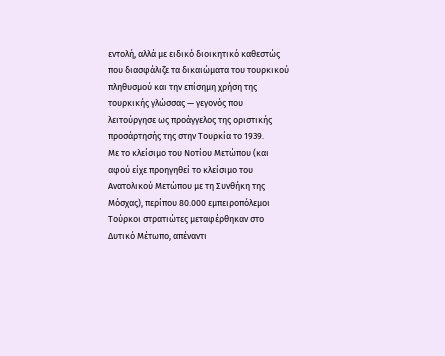εντολή, αλλά με ειδικό διοικητικό καθεστώς που διασφάλιζε τα δικαιώματα του τουρκικού πληθυσμού και την επίσημη χρήση της τουρκικής γλώσσας — γεγονός που λειτούργησε ως προάγγελος της οριστικής προσάρτησής της στην Τουρκία το 1939.
Με το κλείσιμο του Νοτίου Μετώπου (και αφού είχε προηγηθεί το κλείσιμο του Ανατολικού Μετώπου με τη Συνθήκη της Μόσχας), περίπου 80.000 εμπειροπόλεμοι Τούρκοι στρατιώτες μεταφέρθηκαν στο Δυτικό Μέτωπο, απέναντι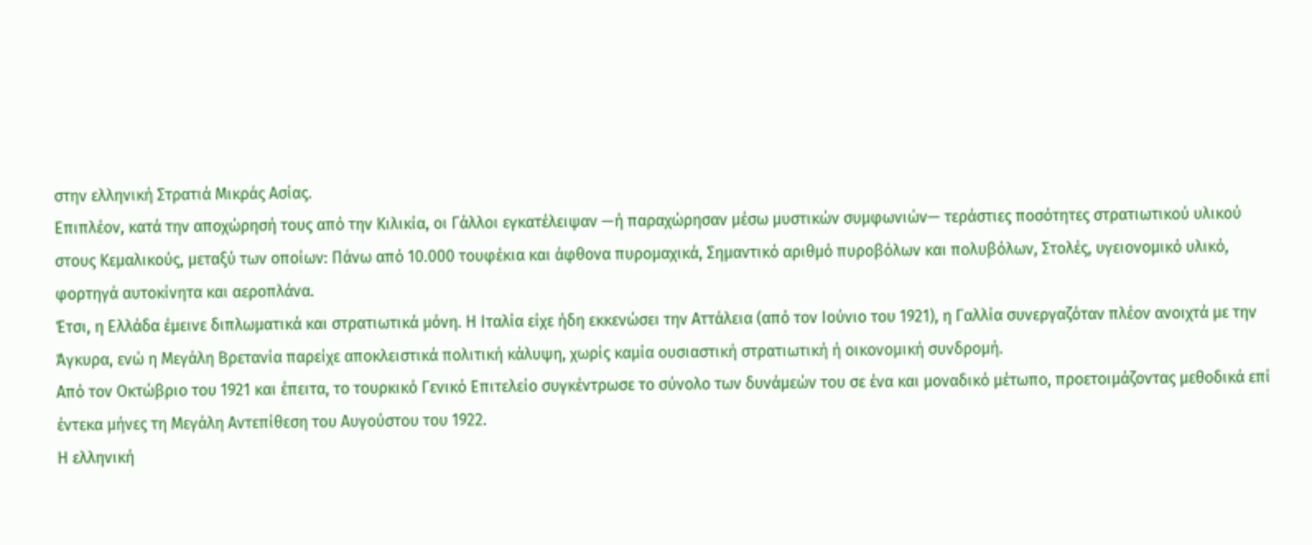στην ελληνική Στρατιά Μικράς Ασίας.
Επιπλέον, κατά την αποχώρησή τους από την Κιλικία, οι Γάλλοι εγκατέλειψαν —ή παραχώρησαν μέσω μυστικών συμφωνιών— τεράστιες ποσότητες στρατιωτικού υλικού στους Κεμαλικούς, μεταξύ των οποίων: Πάνω από 10.000 τουφέκια και άφθονα πυρομαχικά, Σημαντικό αριθμό πυροβόλων και πολυβόλων, Στολές, υγειονομικό υλικό, φορτηγά αυτοκίνητα και αεροπλάνα.
Έτσι, η Ελλάδα έμεινε διπλωματικά και στρατιωτικά μόνη. Η Ιταλία είχε ήδη εκκενώσει την Αττάλεια (από τον Ιούνιο του 1921), η Γαλλία συνεργαζόταν πλέον ανοιχτά με την Άγκυρα, ενώ η Μεγάλη Βρετανία παρείχε αποκλειστικά πολιτική κάλυψη, χωρίς καμία ουσιαστική στρατιωτική ή οικονομική συνδρομή.
Από τον Οκτώβριο του 1921 και έπειτα, το τουρκικό Γενικό Επιτελείο συγκέντρωσε το σύνολο των δυνάμεών του σε ένα και μοναδικό μέτωπο, προετοιμάζοντας μεθοδικά επί έντεκα μήνες τη Μεγάλη Αντεπίθεση του Αυγούστου του 1922.
Η ελληνική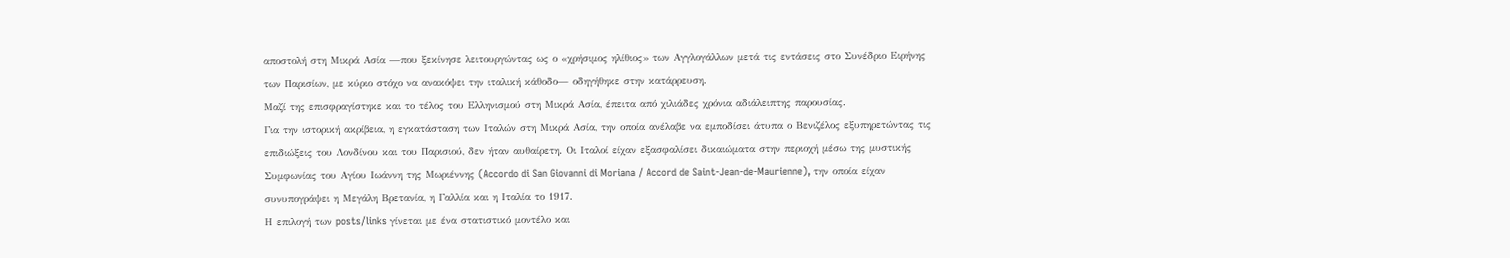αποστολή στη Μικρά Ασία —που ξεκίνησε λειτουργώντας ως ο «χρήσιμος ηλίθιος» των Αγγλογάλλων μετά τις εντάσεις στο Συνέδριο Ειρήνης των Παρισίων, με κύριο στόχο να ανακόψει την ιταλική κάθοδο— οδηγήθηκε στην κατάρρευση.
Μαζί της επισφραγίστηκε και το τέλος του Ελληνισμού στη Μικρά Ασία, έπειτα από χιλιάδες χρόνια αδιάλειπτης παρουσίας.
Για την ιστορική ακρίβεια, η εγκατάσταση των Ιταλών στη Μικρά Ασία, την οποία ανέλαβε να εμποδίσει άτυπα ο Βενιζέλος εξυπηρετώντας τις επιδιώξεις του Λονδίνου και του Παρισιού, δεν ήταν αυθαίρετη. Οι Ιταλοί είχαν εξασφαλίσει δικαιώματα στην περιοχή μέσω της μυστικής Συμφωνίας του Αγίου Ιωάννη της Μωριέννης (Accordo di San Giovanni di Moriana / Accord de Saint-Jean-de-Maurienne), την οποία είχαν συνυπογράψει η Μεγάλη Βρετανία, η Γαλλία και η Ιταλία το 1917.
Η επιλογή των posts/links γίνεται με ένα στατιστικό μοντέλο και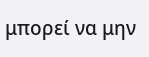μπορεί να μην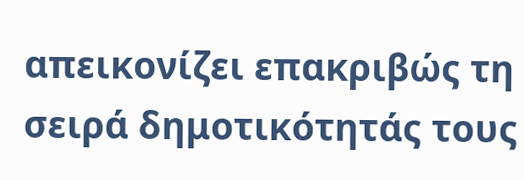απεικονίζει επακριβώς τη σειρά δημοτικότητάς τους